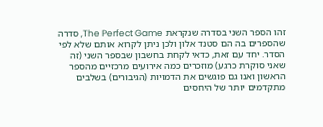זהו הספר השני בסדרה שנקראת The Perfect Game, סדרה שהספרים בה הם סטנד אלון ולכן ניתן לקרוא אותם שלא לפי הסדר. יחד עם זאת, כדאי לקחת בחשבון שבספר השני (זה שאני סוקרת כרגע) מוזכרים כמה אירועים מרכזיים מהספר הראשון ואנו גם פוגשים את הדמויות (הגיבורים) בשלבים מתקדמים יותר של היחסים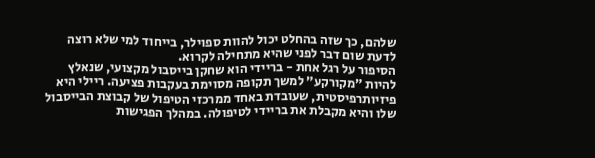שלהם, כך שזה בהחלט יכול להוות ספוילר, בייחוד למי שלא רוצה לדעת שום דבר לפני שהיא מתחילה לקרוא.
הסיפור על רגל אחת - בריידי הוא שחקן בייסבול מקצועי, שנאלץ להיות ״מקורקע״ למשך תקופה מסוימת בעקבות פציעה. ריילי היא פיזיותרפיסטית, שעובדת באחד ממרכזי הטיפול של קבוצת הבייסבול שלו והיא מקבלת את בריידי לטיפולה. במהלך הפגישות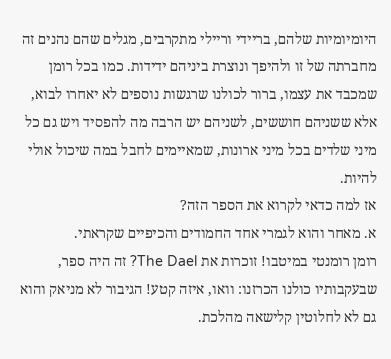היומיומיות שלהם, בריידי וריילי מתקרבים, מגלים שהם נהנים זה מחברתה של זו ולהיפך ונוצרת ביניהם ידידות. כמו בכל רומן שמכבד את עצמו, ברור לכולנו שרגשות נוספים לא יאחרו לבוא, אלא ששניהם חוששים, לשניהם יש הרבה מה להפסיד ויש גם כל מיני שלדים בכל מיני ארונות, שמאיימים לחבל במה שיכול אולי להיות.
אז למה כדאי לקרוא את הספר הזה?
א. מאחר והוא לגמרי אחד החמודים והכיפיים שקראתי.
רומן רומנטי במיטבו! זוכרות את The Dael? זה היה ספר, שבעקבותיו כולנו הכרזנו: וואו, איזה קטע! הגיבור לא מניאק והוא גם לא לחלוטין קלישאה מהלכת.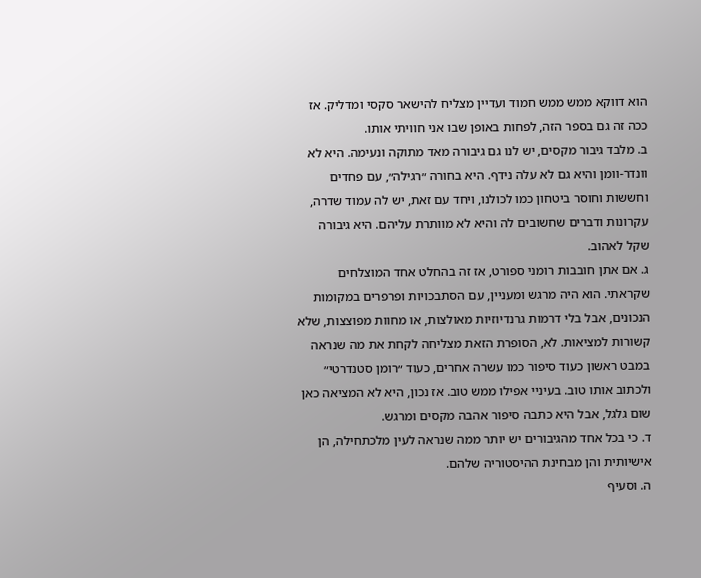הוא דווקא ממש ממש חמוד ועדיין מצליח להישאר סקסי ומדליק. אז ככה זה גם בספר הזה, לפחות באופן שבו אני חוויתי אותו.
ב. מלבד גיבור מקסים, יש לנו גם גיבורה מאד מתוקה ונעימה. היא לא וונדר-וומן והיא גם לא עלה נידף. היא בחורה ״רגילה״, עם פחדים וחששות וחוסר ביטחון כמו לכולנו, ויחד עם זאת, יש לה עמוד שדרה, עקרונות ודברים שחשובים לה והיא לא מוותרת עליהם. היא גיבורה שקל לאהוב.
ג. אם אתן חובבות רומני ספורט, אז זה בהחלט אחד המוצלחים שקראתי. הוא היה מרגש ומעניין, עם הסתבכויות ופרפרים במקומות הנכונים, אבל בלי דרמות גרנדיוזיות מאולצות, או מחוות מפוצצות, שלא קשורות למציאות. לא, הסופרת הזאת מצליחה לקחת את מה שנראה במבט ראשון כעוד סיפור כמו עשרה אחרים, כעוד ״רומן סטנדרטי״ ולכתוב אותו טוב. בעיניי אפילו ממש טוב. אז נכון, היא לא המציאה כאן שום גלגל, אבל היא כתבה סיפור אהבה מקסים ומרגש.
ד. כי בכל אחד מהגיבורים יש יותר ממה שנראה לעין מלכתחילה, הן אישיותית והן מבחינת ההיסטוריה שלהם.
ה. וסעיף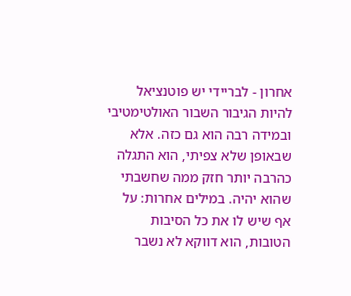אחרון - לבריידי יש פוטנציאל להיות הגיבור השבור האולטימטיבי ובמידה רבה הוא גם כזה. אלא שבאופן שלא צפיתי, הוא התגלה כהרבה יותר חזק ממה שחשבתי שהוא יהיה. במילים אחרות: על אף שיש לו את כל הסיבות הטובות, הוא דווקא לא נשבר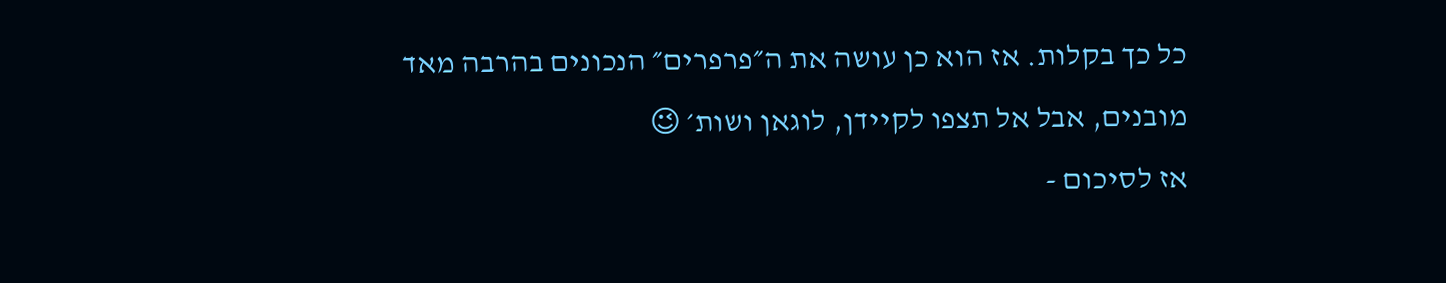כל כך בקלות. אז הוא כן עושה את ה״פרפרים״ הנכונים בהרבה מאד
מובנים, אבל אל תצפו לקיידן, לוגאן ושות׳ 😉
אז לסיכום -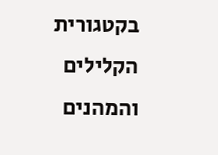בקטגורית הקלילים והמהנים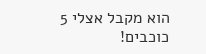הוא מקבל אצלי 5 כוכבים!